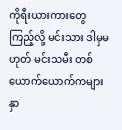ကိုရီးယားကားတွေကြည့်လို့ မင်းသား ဒါမှမဟုတ် မင်းသမီး တစ်ယောက်ယောက်ကများ နှာ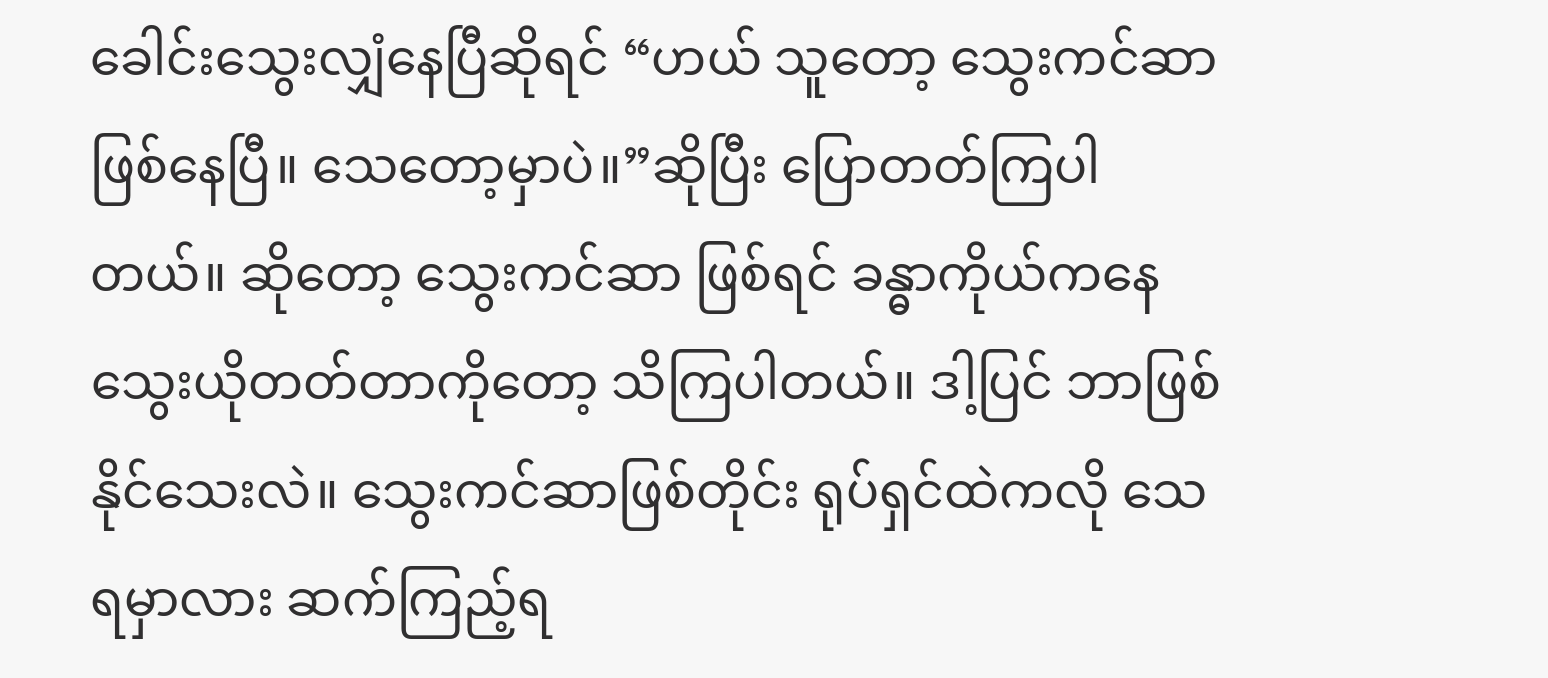ခေါင်းသွေးလျှံနေပြီဆိုရင် “ဟယ် သူတော့ သွေးကင်ဆာ ဖြစ်နေပြီ။ သေတော့မှာပဲ။”ဆိုပြီး ပြောတတ်ကြပါတယ်။ ဆိုတော့ သွေးကင်ဆာ ဖြစ်ရင် ခန္ဓာကိုယ်ကနေ သွေးယိုတတ်တာကိုတော့ သိကြပါတယ်။ ဒါ့ပြင် ဘာဖြစ်နိုင်သေးလဲ။ သွေးကင်ဆာဖြစ်တိုင်း ရုပ်ရှင်ထဲကလို သေရမှာလား ဆက်ကြည့်ရ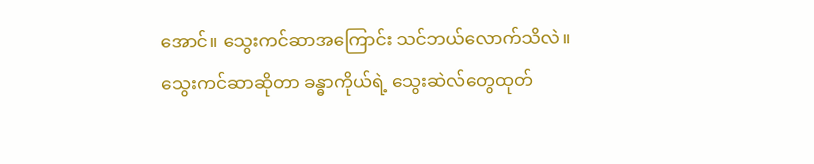အောင်။ သွေးကင်ဆာအကြောင်း သင်ဘယ်လောက်သိလဲ။
သွေးကင်ဆာဆိုတာ ခန္ဓာကိုယ်ရဲ့ သွေးဆဲလ်တွေထုတ်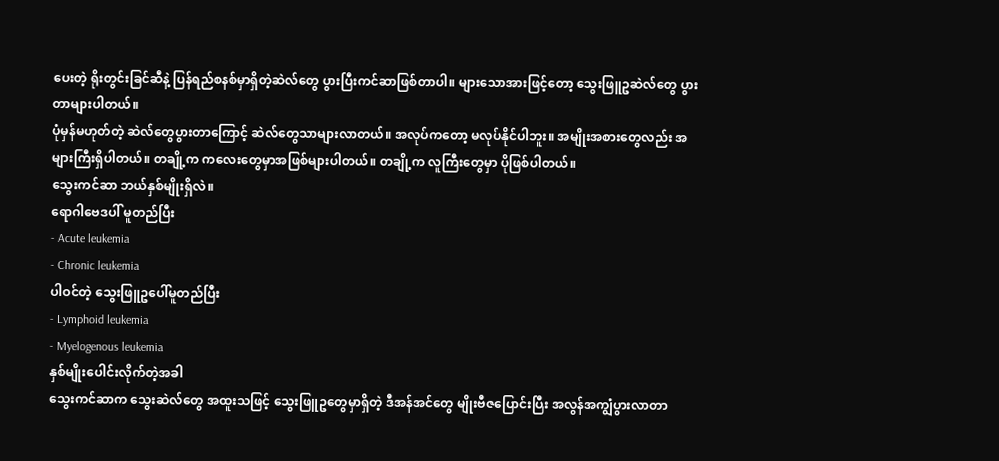ပေးတဲ့ ရိုးတွင်းခြင်ဆီနဲ့ ပြန်ရည်စနစ်မှာရှိတဲ့ဆဲလ်တွေ ပွားပြီးကင်ဆာဖြစ်တာပါ။ များသောအားဖြင့်တော့ သွေးဖြူဥဆဲလ်တွေ ပွားတာများပါတယ်။
ပုံမှန်မဟုတ်တဲ့ ဆဲလ်တွေပွားတာကြောင့် ဆဲလ်တွေသာများလာတယ်။ အလုပ်ကတော့ မလုပ်နိုင်ပါဘူး။ အမျိုးအစားတွေလည်း အများကြီးရှိပါတယ်။ တချို့က ကလေးတွေမှာအဖြစ်များပါတယ်။ တချို့က လူကြီးတွေမှာ ပိုဖြစ်ပါတယ်။
သွေးကင်ဆာ ဘယ်နှစ်မျိုးရှိလဲ။
ရောဂါဗေဒပါ် မူတည်ပြီး
- Acute leukemia
- Chronic leukemia
ပါဝင်တဲ့ သွေးဖြူဥပေါ်မူတည်ပြီး
- Lymphoid leukemia
- Myelogenous leukemia
နှစ်မျိုးပေါင်းလိုက်တဲ့အခါ
သွေးကင်ဆာက သွေးဆဲလ်တွေ အထူးသဖြင့် သွေးဖြူဥတွေမှာရှိတဲ့ ဒီအန်အင်တွေ မျိုးဗီဇပြောင်းပြီး အလွန်အကျွံပွားလာတာ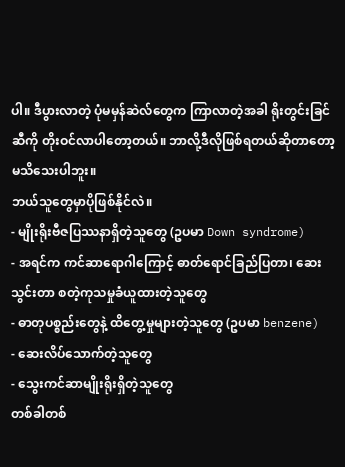ပါ။ ဒီပွားလာတဲ့ ပုံမမှန်ဆဲလ်တွေက ကြာလာတဲ့အခါ ရိုးတွင်းခြင်ဆီကို တိုးဝင်လာပါတော့တယ်။ ဘာလို့ဒီလိုဖြစ်ရတယ်ဆိုတာတော့ မသိသေးပါဘူး။
ဘယ်သူတွေမှာပိုဖြစ်နိုင်လဲ။
- မျိုးရိုးဗီဇပြဿနာရှိတဲ့သူတွေ (ဥပမာ Down syndrome)
- အရင်က ကင်ဆာရောဂါကြောင့် ဓာတ်ရောင်ခြည်ပြတာ၊ ဆေးသွင်းတာ စတဲ့ကုသမှုခံယူထားတဲ့သူတွေ
- ဓာတုပစ္စည်းတွေနဲ့ ထိတွေ့မှုများတဲ့သူတွေ (ဥပမာ benzene)
- ဆေးလိပ်သောက်တဲ့သူတွေ
- သွေးကင်ဆာမျိုးရိုးရှိတဲ့သူတွေ
တစ်ခါတစ်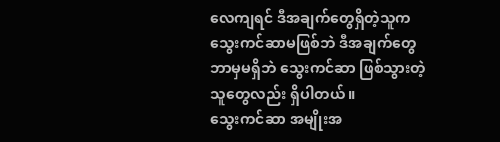လေကျရင် ဒီအချက်တွေရှိတဲ့သူက သွေးကင်ဆာမဖြစ်ဘဲ ဒီအချက်တွေဘာမှမရှိဘဲ သွေးကင်ဆာ ဖြစ်သွားတဲ့သူတွေလည်း ရှိပါတယ်။
သွေးကင်ဆာ အမျိုးအ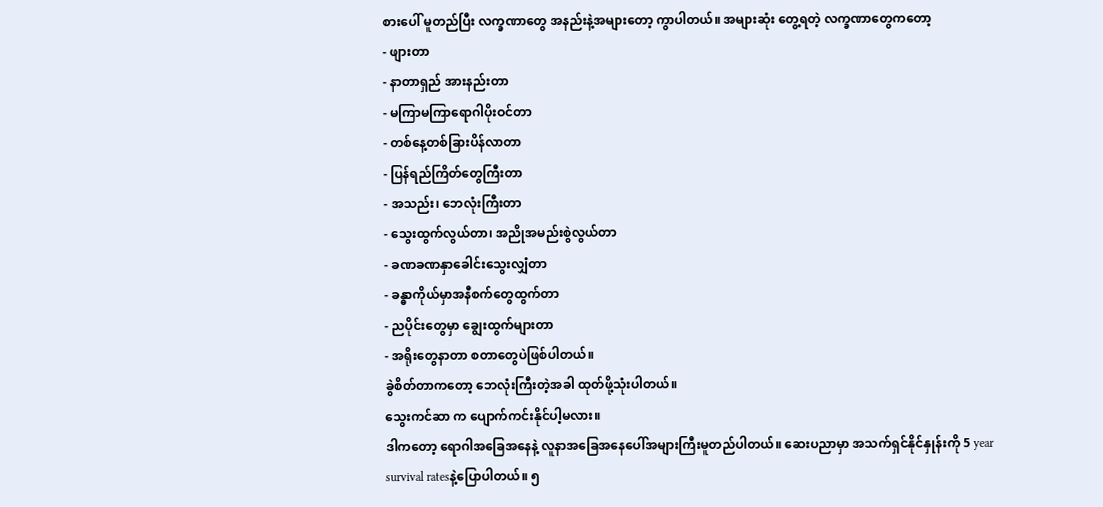စားပေါ် မူတည်ပြီး လက္ခဏာတွေ အနည်းနဲ့အများတော့ ကွာပါတယ်။ အများဆုံး တွေ့ရတဲ့ လက္ခဏာတွေကတော့
- ဖျားတာ
- နာတာရှည် အားနည်းတာ
- မကြာမကြာရောဂါပိုးဝင်တာ
- တစ်နေ့တစ်ခြားပိန်လာတာ
- ပြန်ရည်ကြိတ်တွေကြီးတာ
- အသည်း၊ ဘေလုံးကြီးတာ
- သွေးထွက်လွယ်တာ၊ အညိုအမည်းစွဲလွယ်တာ
- ခဏခဏနှာခေါင်းသွေးလျှံတာ
- ခန္ဓာကိုယ်မှာအနီစက်တွေထွက်တာ
- ညပိုင်းတွေမှာ ချွေးထွက်များတာ
- အရိုးတွေနာတာ စတာတွေပဲဖြစ်ပါတယ်။
ခွဲစိတ်တာကတော့ ဘေလုံးကြီးတဲ့အခါ ထုတ်ဖို့သုံးပါတယ်။
သွေးကင်ဆာ က ပျောက်ကင်းနိုင်ပါ့မလား။
ဒါကတော့ ရောဂါအခြေအနေနဲ့ လူနာအခြေအနေပေါ်အများကြီးမူတည်ပါတယ်။ ဆေးပညာမှာ အသက်ရှင်နိုင်နှုန်းကို 5 year survival ratesနဲ့ပြောပါတယ်။ ၅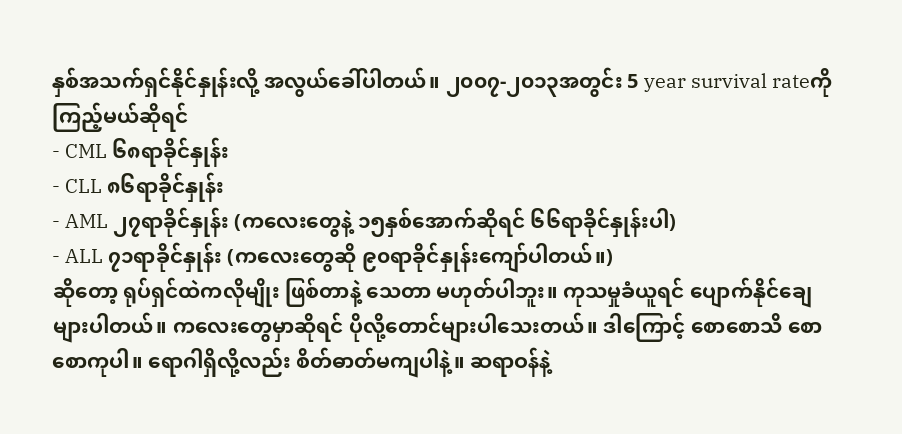နှစ်အသက်ရှင်နိုင်နှုန်းလို့ အလွယ်ခေါ်ပါတယ်။ ၂၀၀၇-၂၀၁၃အတွင်း 5 year survival rateကို ကြည့်မယ်ဆိုရင်
- CML ၆၈ရာခိုင်နှုန်း
- CLL ၈၆ရာခိုင်နှုန်း
- AML ၂၇ရာခိုင်နှုန်း (ကလေးတွေနဲ့ ၁၅နှစ်အောက်ဆိုရင် ၆၆ရာခိုင်နှုန်းပါ)
- ALL ၇၁ရာခိုင်နှုန်း (ကလေးတွေဆို ၉၀ရာခိုင်နှုန်းကျော်ပါတယ်။)
ဆိုတော့ ရုပ်ရှင်ထဲကလိုမျိုး ဖြစ်တာနဲ့ သေတာ မဟုတ်ပါဘူး။ ကုသမှုခံယူရင် ပျောက်နိုင်ချေများပါတယ်။ ကလေးတွေမှာဆိုရင် ပိုလို့တောင်များပါသေးတယ်။ ဒါကြောင့် စောစောသိ စောစောကုပါ။ ရောဂါရှိလို့လည်း စိတ်ဓာတ်မကျပါနဲ့။ ဆရာဝန်နဲ့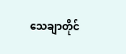သေချာတိုင်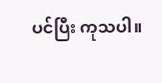ပင်ပြီး ကုသပါ။